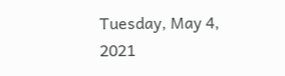Tuesday, May 4, 2021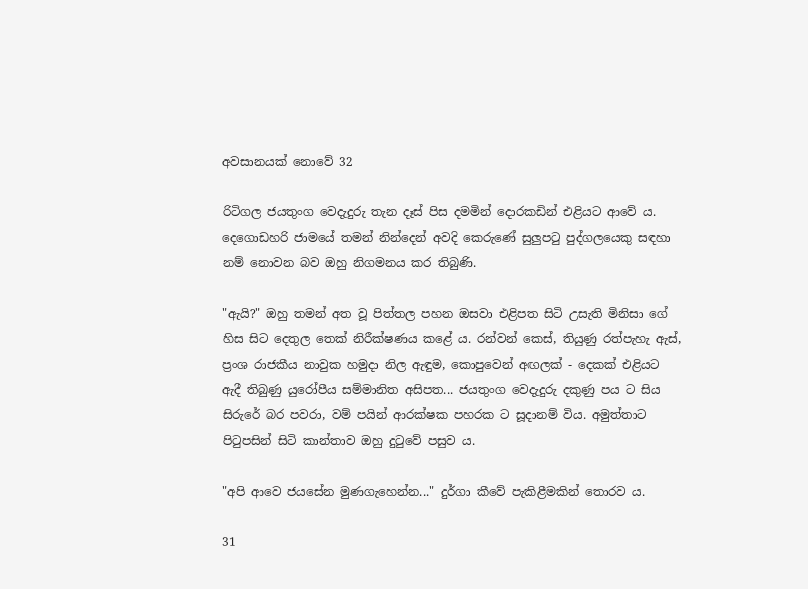අවසානයක් නොවේ 32

රිටිගල ජයතුංග වෙදැදුරු තැන දෑස් පිස දමමින් දොරකඩින් එළියට ආවේ ය. දෙගොඩහරි ජාමයේ තමන් නින්දෙන් අවදි කෙරුණේ සුලුපටු පුද්ගලයෙකු සඳහා නම් නොවන බව ඔහු නිගමනය කර තිබුණි.

"ඇයි?" ඔහු තමන් අත වූ පිත්තල පහන ඔසවා එළිපත සිටි උසැති මිනිසා ගේ හිස සිට දෙතුල තෙක් නිරීක්ෂණය කළේ ය. රන්වන් කෙස්, තියුණු රත්පැහැ ඇස්, ප්‍රංශ රාජකීය නාවුක හමුදා නිල ඇඳුම, කොපුවෙන් අඟලක් - දෙකක් එළියට ඇදී තිබුණු යුරෝපීය සම්මානිත අසිපත... ජයතුංග වෙදැදුරු දකුණු පය ට සිය සිරුරේ බර පවරා, වම් පයින් ආරක්ෂක පහරක ට සූදානම් විය. අමුත්තාට පිටුපසින් සිටි කාන්තාව ඔහු දුටුවේ පසුව ය.

"අපි ආවෙ ජයසේන මුණගැහෙන්න..." දුර්ගා කීවේ පැකිළීමකින් තොරව ය.

31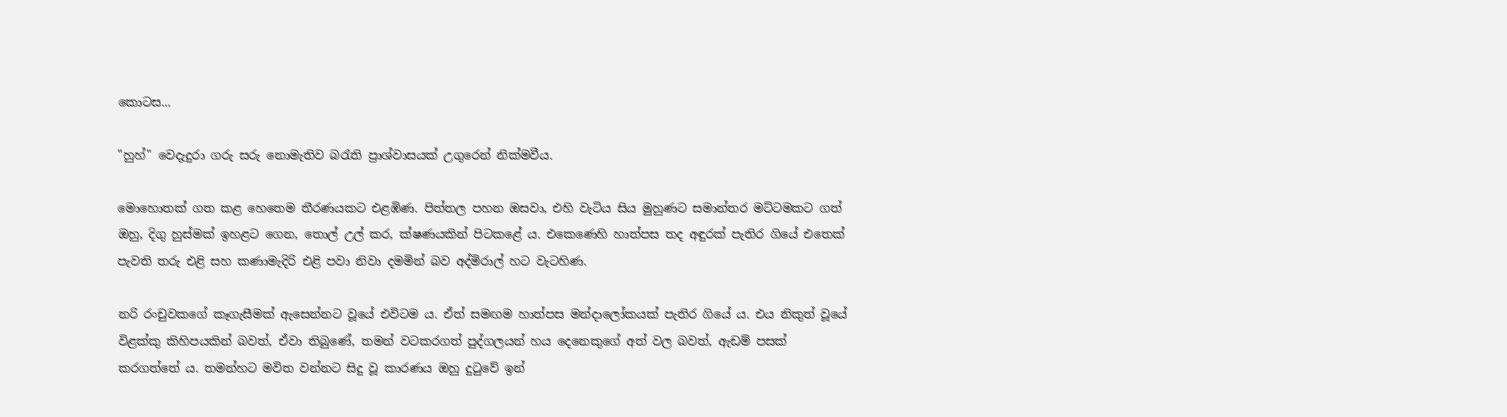කොටස...

"හුහ්" වෙදැදුරා ගරු සරු නොමැතිව බරැති ප්‍රාශ්වාසයක් උගුරෙන් නික්මවීය.

මොහොතක් ගත කළ හෙතෙම තීරණයකට එළඹිණ. පිත්තල පහන ඔසවා, එහි වැටිය සිය මුහුණට සමාන්තර මට්ටමකට ගත් ඔහු, දිගු හුස්මක් ඉහළට ගෙන, තොල් උල් කර, ක්ෂණයකින් පිටකළේ ය. එකෙණෙහි හාත්පස තද අඳුරක් පැතිර ගියේ එතෙක් පැවති තරු එළි සහ කණාමැදිරි එළි පවා නිවා දමමින් බව අද්මිරාල් හට වැටහිණ.

නරි රංචුවකගේ කෑගැසීමක් ඇසෙන්නට වූයේ එවිටම ය. ඒත් සමඟම හාත්පස මන්දාලෝකයක් පැතිර ගියේ ය. එය නිකුත් වූයේ විළක්කු කිහිපයකින් බවත්, ඒවා තිබුණේ, තමන් වටකරගත් පුද්ගලයන් හය දෙනෙකුගේ අත් වල බවත්, ඇඩම් පසක් කරගත්තේ ය. තමන්හට මවිත වන්නට සිදු වූ කාරණය ඔහු දුටුවේ ඉන්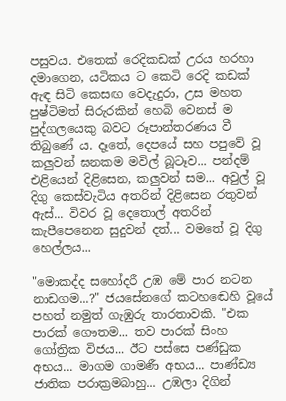පසුවය. එතෙක් රෙදිකඩක් උරය හරහා දමාගෙන, යටිකය ට කෙටි රෙදි කඩක් ඇඳ සිටි කෙසඟ වෙදැදුරා, උස මහත පුෂ්ටිමත් සිරුරකින් හෙබි වෙනස් ම පුද්ගලයෙකු බවට රූපාන්තරණය වී තිබුණේ ය. දෑතේ, දෙපයේ සහ පපුවේ වූ කලුවන් ඝනකම මවිල් බූටෑව... පන්දම් එළියෙන් දිළිසෙන, කලුවන් සම... අවුල් වූ දිගු කෙස්වැටිය අතරින් දිළිසෙන රතුවන් ඇස්... විවර වූ දෙතොල් අතරින් කැපීපෙනෙන සුදුවන් දත්... වමතේ වූ දිගු හෙල්ලය...

"මොකද්ද සහෝදරී උඹ මේ පාර නටන නාඩගම...?" ජයසේනගේ කටහඬෙහි වූයේ පහත් නමුත් ගැඹුරු තාරතාවකි. "එක පාරක් ගෞතම... තව පාරක් සිංහ ගෝත්‍රික විජය... ඊට පස්සෙ පණ්ඩුක අභය... මාගම ගාමණී අභය... පාණ්ඩ්‍ය ජාතික පරාක්‍රමබාහු... උඹලා දිගින්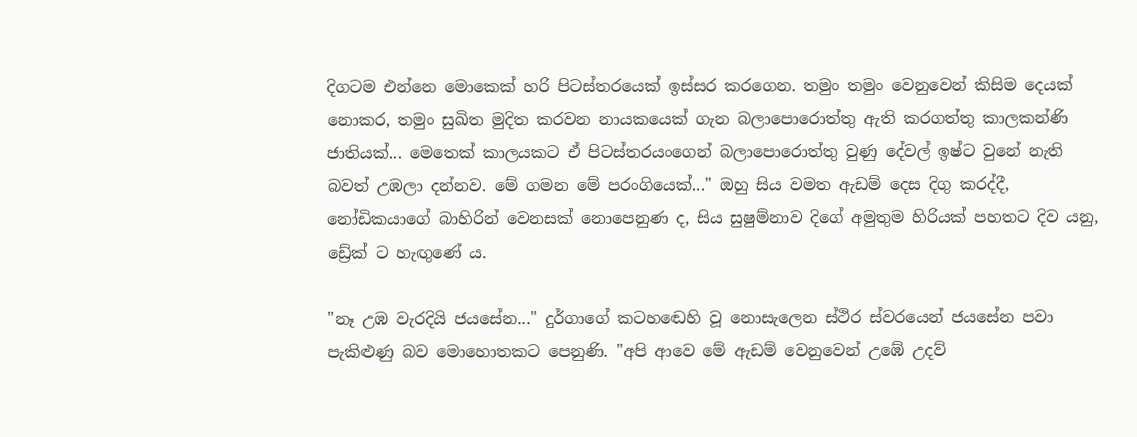දිගටම එන්නෙ මොකෙක් හරි පිටස්තරයෙක් ඉස්සර කරගෙන. තමුං තමුං වෙනුවෙන් කිසිම දෙයක් නොකර, තමුං සුඛිත මුදිත කරවන නායකයෙක් ගැන බලාපොරොත්තු ඇති කරගත්තු කාලකන්ණි ජාතියක්... මෙතෙක් කාලයකට ඒ පිටස්තරයංගෙන් බලාපොරොත්තු වුණු දේවල් ඉෂ්ට වුනේ නැති බවත් උඹලා දන්නව. මේ ගමන මේ පරංගියෙක්..." ඔහු සිය වමත ඇඩම් දෙස දිගු කරද්දී, නෝඩිකයාගේ බාහිරින් වෙනසක් නොපෙනුණ ද, සිය සුෂුම්නාව දිගේ අමුතුම හිරියක් පහතට දිව යනු, ඩ්‍රේක් ට හැඟුණේ ය.

"නෑ උඹ වැරදියි ජයසේන..." දුර්ගාගේ කටහඬෙහි වූ නොසැලෙන ස්ථිර ස්වරයෙන් ජයසේන පවා පැකිළුණු බව මොහොතකට පෙනුණි. "අපි ආවෙ මේ ඇඩම් වෙනුවෙන් උඹේ උදව්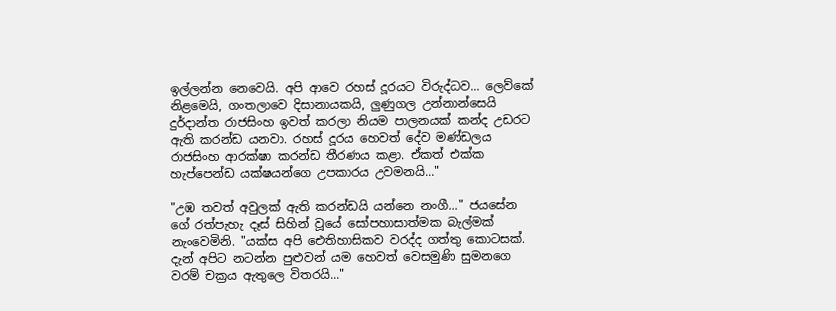ඉල්ලන්න නෙවෙයි. අපි ආවෙ රහස් දූරයට විරුද්ධව... ලෙව්කේ නිළමෙයි, ගංතලාවෙ දිසානායකයි, ලුණුගල උන්නාන්සෙයි දුර්දාන්ත රාජසිංහ ඉවත් කරලා නියම පාලනයක් කන්ද උඩරට ඇති කරන්ඩ යනවා. රහස් දූරය හෙවත් දේව මණ්ඩලය රාජසිංහ ආරක්ෂා කරන්ඩ තීරණය කළා. ඒකත් එක්ක හැප්පෙන්ඩ යක්ෂයන්ගෙ උපකාරය උවමනයි..."

"උඹ තවත් අවුලක් ඇති කරන්ඩයි යන්නෙ නංගී..." ජයසේන ගේ රත්පැහැ දෑස් සිහින් වූයේ සෝපහාසාත්මක බැල්මක් නැංවෙමිනි. "යක්ස අපි ඓතිහාසිකව වරද්ද ගත්තු කොටසක්. දැන් අපිට නටන්න පුළුවන් යම හෙවත් වෙසමුණි සුමනගෙ වරම් චක්‍රය ඇතුලෙ විතරයි..."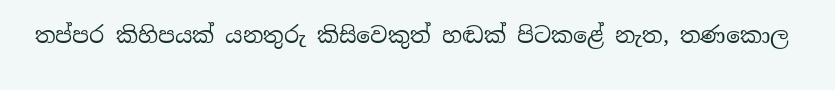තප්පර කිහිපයක් යනතුරු කිසිවෙකුත් හඬක් පිටකළේ නැත, තණකොල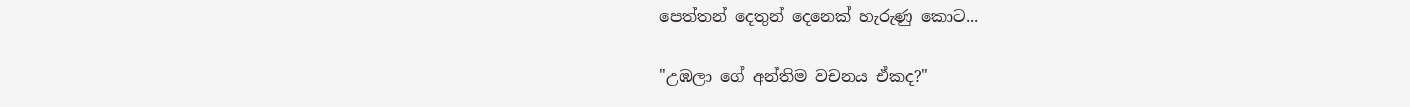පෙත්තන් දෙතුන් දෙනෙක් හැරුණු කොට...

"උඹලා ගේ අන්තිම වචනය ඒකද?"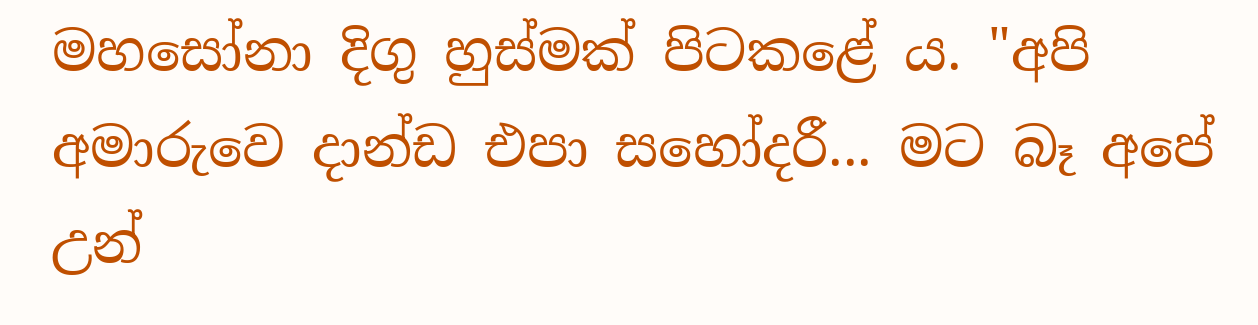මහසෝනා දිගු හුස්මක් පිටකළේ ය. "අපි අමාරුවෙ දාන්ඩ එපා සහෝදරී... මට බෑ අපේ උන්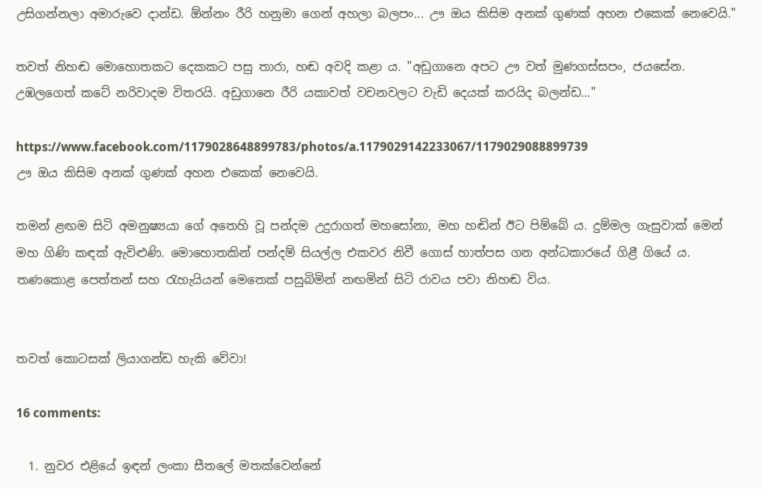උසිගන්නලා අමාරුවෙ දාන්ඩ. ඕන්නං රීරි හනුමා ගෙන් අහලා බලපං... ඌ ඔය කිසිම අනක් ගුණක් අහන එකෙක් නෙවෙයි."

තවත් නිහඬ මොහොතකට දෙකකට පසු තාරා, හඬ අවදි කළා ය. "අඩුගානෙ අපට ඌ වත් මුණගස්සපං, ජයසේන. උඹලගෙත් කටේ නරිවාදම විතරයි. අඩුගානෙ රීරි යකාවත් වචනවලට වැඩි දෙයක් කරයිද බලන්ඩ..."

https://www.facebook.com/1179028648899783/photos/a.1179029142233067/1179029088899739
ඌ ඔය කිසිම අනක් ගුණක් අහන එකෙක් නෙවෙයි.

තමන් ළඟම සිටි අමනුෂ්‍යයා ගේ අතෙහි වූ පන්දම උදුරාගත් මහසෝනා, මහ හඬින් ඊට පිම්බේ ය. දුම්මල ගැසුවාක් මෙන් මහ ගිණි කඳක් ඇවිළුණි. මොහොතකින් පන්දම් සියල්ල එකවර නිවී ගොස් හාත්පස ගන අන්ධකාරයේ ගිළී ගියේ ය. තණකොළ පෙත්තන් සහ රැහැයියන් මෙතෙක් පසුබිමින් නඟමින් සිටි රාවය පවා නිහඬ විය.


තවත් කොටසක් ලියාගන්ඩ හැකි වේවා!

16 comments:

  1. නුවර එළියේ ඉඳන් ලංකා සීතලේ මතක්වෙන්නේ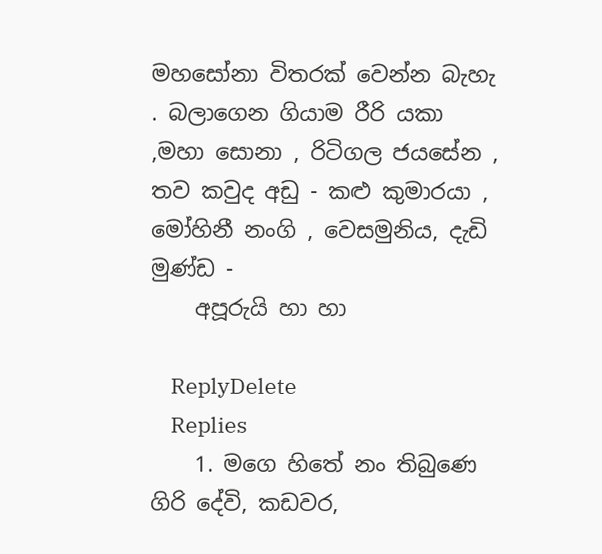මහසෝනා විතරක් වෙන්න බැහැ . බලාගෙන ගියාම රීරි යකා ,මහා සොනා , රිටිගල ජයසේන , තව කවුද අඩු - කළු කුමාරයා , මෝහිනී නංගි , වෙසමුනිය, දැඩි මුණ්ඩ -
    අපූරුයි හා හා

    ReplyDelete
    Replies
    1. මගෙ හිතේ නං තිබුණෙ ගිරි දේවි, කඩවර,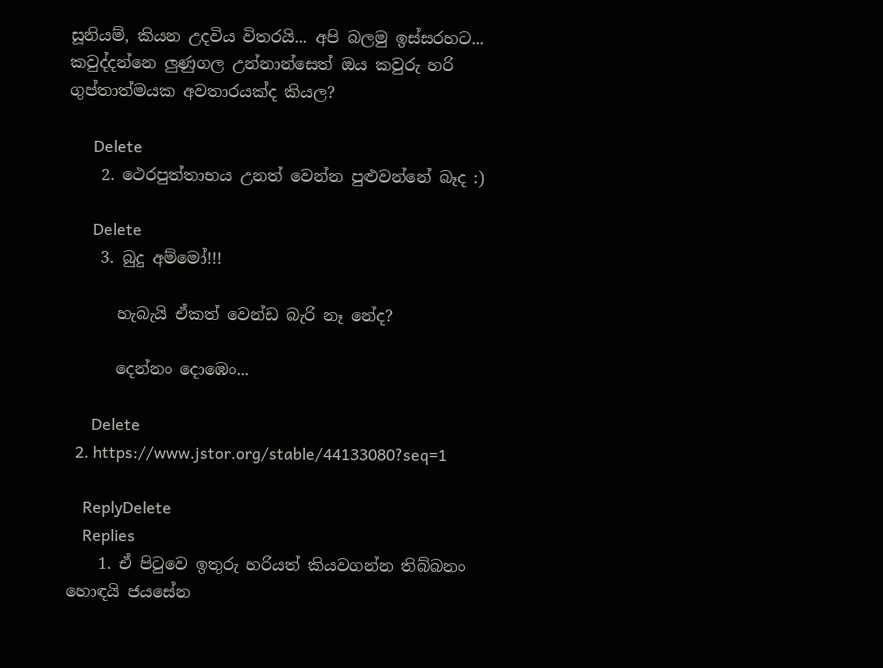සූනියම්, කියන උදවිය විතරයි... අපි බලමු ඉස්සරහට... කවුද්දන්නෙ ලුණුගල උන්නාන්සෙත් ඔය කවුරු හරි ගුප්තාත්මයක අවතාරයක්ද කියල?

      Delete
    2. ථෙරපුත්තාභය උනත් වෙන්න පුළුවන්නේ බෑද :)

      Delete
    3. බුදු අම්මෝ!!!

      හැබැයි ඒකත් වෙන්ඩ බැරි නෑ නේද?

      දෙන්නං දොඹෙං...

      Delete
  2. https://www.jstor.org/stable/44133080?seq=1

    ReplyDelete
    Replies
    1. ඒ පිටුවෙ ඉතුරු හරියත් කියවගන්න තිබ්බනං හොඳයි ජයසේන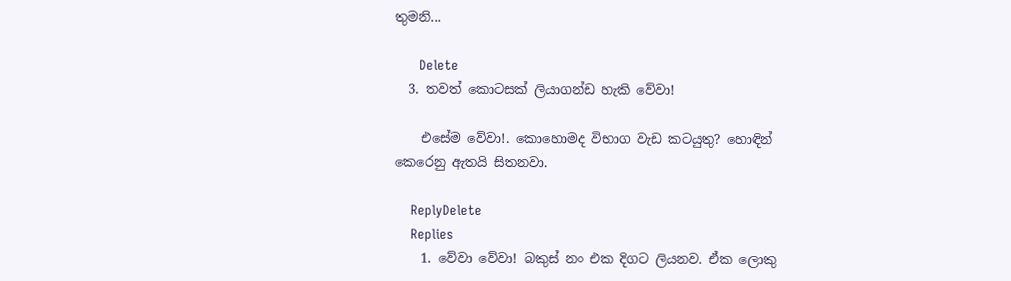තුමනි...

      Delete
  3. තවත් කොටසක් ලියාගන්ඩ හැකි වේවා!

    එසේම වේවා!. කොහොමද විභාග වැඩ කටයුතු? හොඳින් කෙරෙනු ඇතයි සිතනවා.

    ReplyDelete
    Replies
    1. වේවා වේවා! බකුස් නං එක දිගට ලියනව. ඒක ලොකු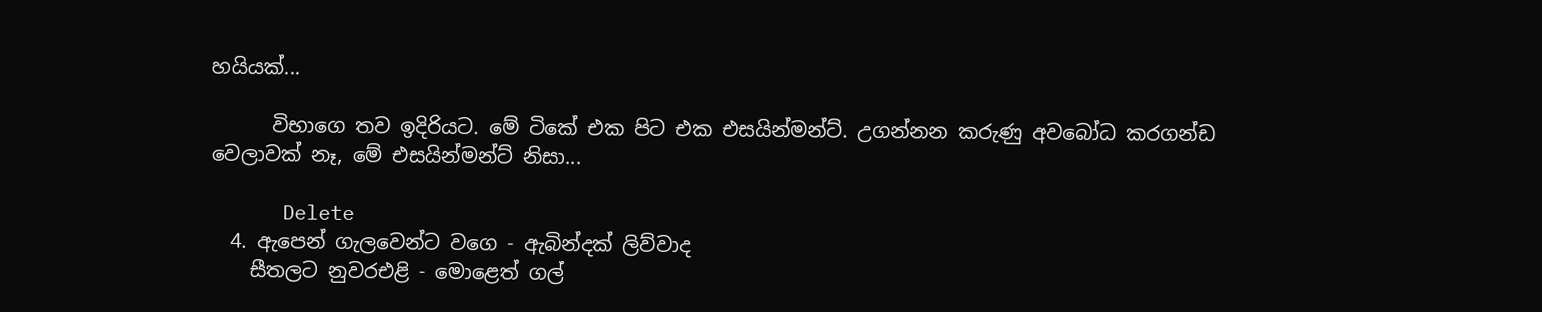හයියක්...

      විභාගෙ තව ඉදිරියට. මේ ටිකේ එක පිට එක එසයින්මන්ට්. උගන්නන කරුණු අවබෝධ කරගන්ඩ වෙලාවක් නෑ, මේ එසයින්මන්ට් නිසා...

      Delete
  4. ඇපෙන් ගැලවෙන්ට වගෙ - ඇබින්දක් ලිව්වාද
    සීතලට නුවරඑළි - මොළෙත් ගල්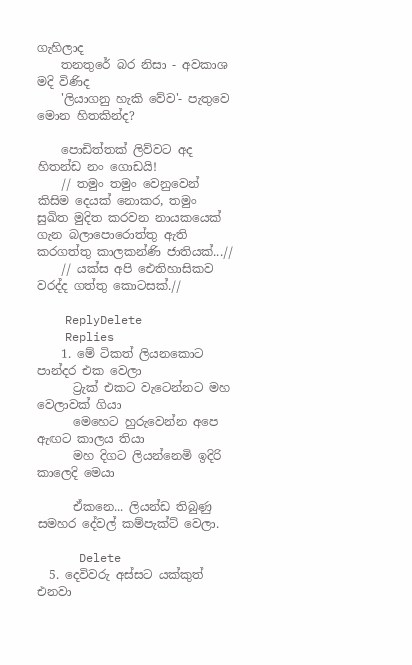ගැහිලාද
    තනතුරේ බර නිසා - අවකාශ මදි විණිද
    'ලියාගනු හැකි වේව'- පැතුවෙ මොන හිතකින්ද?

    පොඩිත්තක් ලිව්වට අද හිතන්ඩ නං ගොඩයි!
    // තමුං තමුං වෙනුවෙන් කිසිම දෙයක් නොකර, තමුං සුඛිත මුදිත කරවන නායකයෙක් ගැන බලාපොරොත්තු ඇති කරගත්තු කාලකන්ණි ජාතියක්...//
    // යක්ස අපි ඓතිහාසිකව වරද්ද ගත්තු කොටසක්.//

    ReplyDelete
    Replies
    1. මේ ටිකත් ලියනකොට පාන්දර එක වෙලා
      ට්‍රැක් එකට වැටෙන්නට මහ වෙලාවක් ගියා
      මෙහෙට හුරුවෙන්න අපෙ ඇඟට කාලය තියා
      මහ දිගට ලියන්නෙමි ඉදිරි කාලෙදි මෙයා

      ඒකනෙ... ලියන්ඩ තිබුණු සමහර දේවල් කම්පැක්ට් වෙලා.

      Delete
  5. දෙවිවරු අස්සට යක්කුත් එනවා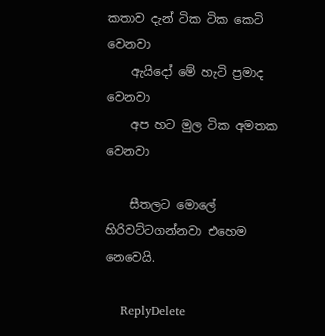කතාව දැන් ටික ටික කෙටි වෙනවා
    ඇයිදෝ මේ හැටි ප්‍රමාද වෙනවා
    අප හට මුල ටික අමතක වෙනවා

    සීතලට මොලේ හිරිවට්ටගන්නවා එහෙම නෙවෙයි.

    ReplyDelete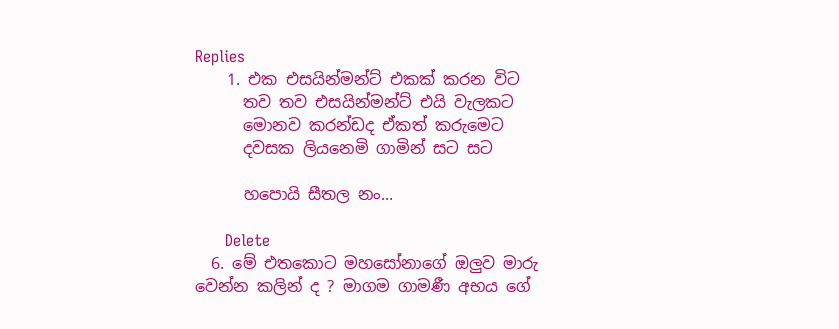Replies
    1. එක එසයින්මන්ට් එකක් කරන විට
      තව තව එසයින්මන්ට් එයි වැලකට
      මොනව කරන්ඩද ඒකත් කරුමෙට
      දවසක ලියනෙමි ගාමින් සට සට

      හපොයි සීතල නං...

      Delete
  6. මේ එතකොට මහසෝනාගේ ඔලුව මාරු වෙන්න කලින් ද ? මාගම ගාමණී අභය ගේ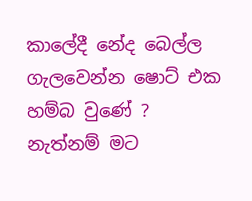කාලේදී නේද බෙල්ල ගැලවෙන්න ෂොට් එක හම්බ වුණේ ? නැත්නම් මට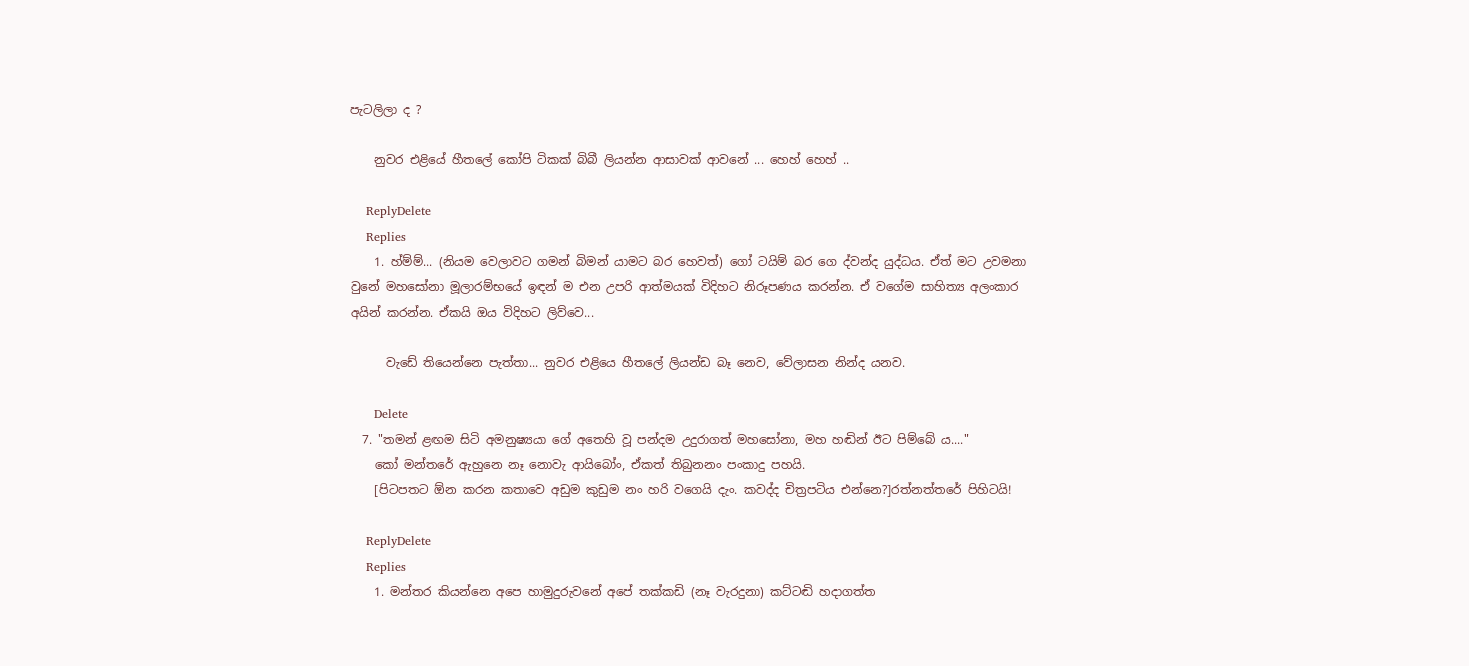පැටලිලා ද ?

    නුවර එළියේ හීතලේ කෝපි ටිකක් බිබී ලියන්න ආසාවක් ආවනේ ... හෙහ් හෙහ් ..

    ReplyDelete
    Replies
    1. හ්ම්ම්... (නියම වෙලාවට ගමන් බිමන් යාමට බර හෙවත්) ගෝ ටයිම් බර ගෙ ද්වන්ද යුද්ධය. ඒත් මට උවමනා වුනේ මහසෝනා මූලාරම්භයේ ඉඳන් ම එන උපරි ආත්මයක් විදිහට නිරූපණය කරන්න. ඒ වගේම සාහිත්‍ය අලංකාර අයින් කරන්න. ඒකයි ඔය විදිහට ලිව්වෙ...

      වැඩේ තියෙන්නෙ පැත්තා... නුවර එළියෙ හීතලේ ලියන්ඩ බෑ නෙව, වේලාසන නින්ද යනව.

      Delete
  7. "තමන් ළඟම සිටි අමනුෂ්‍යයා ගේ අතෙහි වූ පන්දම උදුරාගත් මහසෝනා, මහ හඬින් ඊට පිම්බේ ය...."
    කෝ මන්තරේ ඇහුනෙ නෑ නොවැ ආයිබෝං, ඒකත් තිබුනනං පංකාදු පහයි.
    [පිටපතට ඕන කරන කතාවෙ අඩුම කුඩුම නං හරි වගෙයි දැං. කවද්ද චිත්‍රපටිය එන්නෙ?]රත්නත්තරේ පිහිටයි!

    ReplyDelete
    Replies
    1. මන්තර කියන්නෙ අපෙ හාමුදුරුවනේ අපේ තක්කඩි (නෑ වැරදුනා) කට්ටඬි හදාගත්ත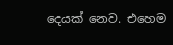දෙයක් නෙව. එහෙම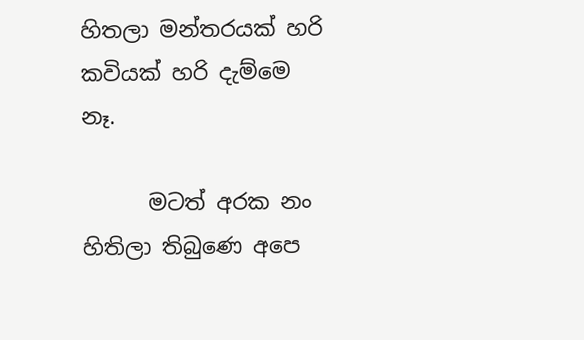හිතලා මන්තරයක් හරි කවියක් හරි දැම්මෙ නෑ.

      මටත් අරක නං හිතිලා තිබුණෙ අපෙ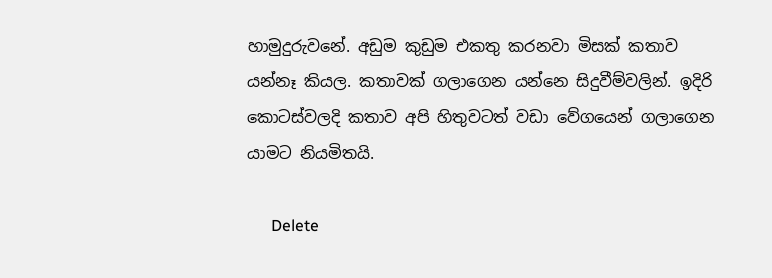හාමුදුරුවනේ. අඩුම කුඩුම එකතු කරනවා මිසක් කතාව යන්නෑ කියල. කතාවක් ගලාගෙන යන්නෙ සිදුවීම්වලින්. ඉදිරි කොටස්වලදි කතාව අපි හිතුවටත් වඩා වේගයෙන් ගලාගෙන යාමට නියමිතයි.

      Delete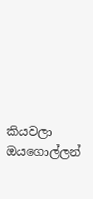කියවලා ඔයගොල්ලන්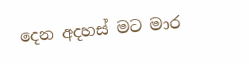දෙන අදහස් මට මාර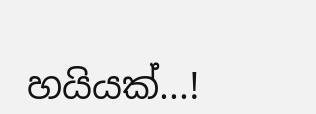හයියක්...!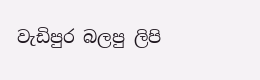වැඩිපුර බලපු ලිපි